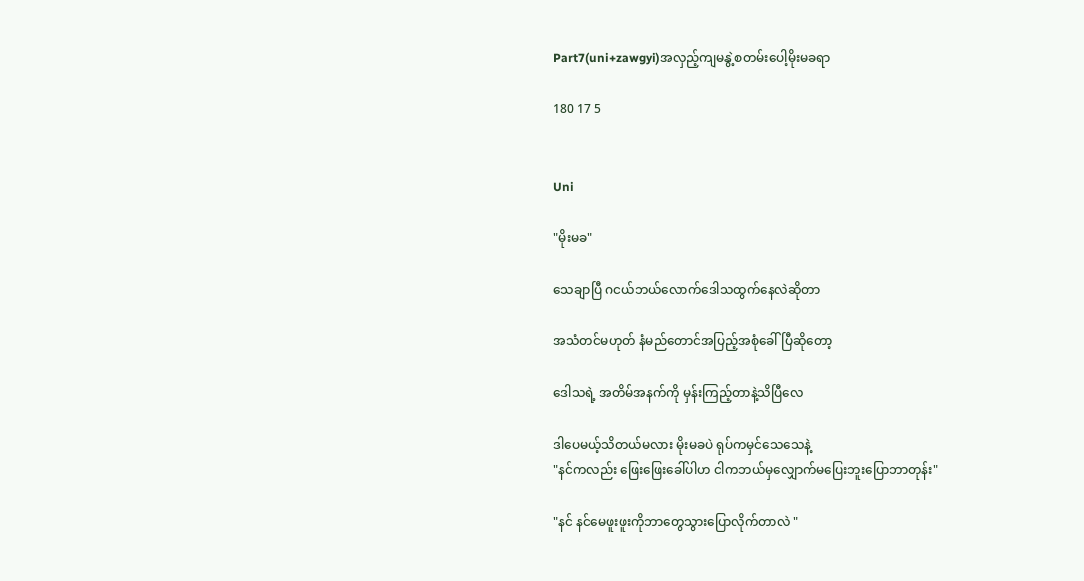Part7(uni+zawgyi)အလှည့်ကျမနွဲ့စတမ်းပေါ့မိုးမခရာ

180 17 5


Uni

"မိုးမခ"

သေချာပြီ ဂငယ်ဘယ်လောက်ဒေါသထွက်နေလဲဆိုတာ

အသံတင်မဟုတ် နံမည်တောင်အပြည့်အစုံခေါ်ပြီဆိုတော့

ဒေါသရဲ့ အတိမ်အနက်ကို မှန်းကြည့်တာနဲ့သိပြီလေ

ဒါပေမယ့်သိတယ်မလား မိုးမခပဲ ရုပ်ကမှင်သေသေနဲ့
"နင်ကလည်း ဖြေးဖြေးခေါ်ပါဟ ငါကဘယ်မှလျှောက်မပြေးဘူးပြောဘာတုန်း"

"နင် နင်မေဖူးဖူးကိုဘာတွေသွားပြောလိုက်တာလဲ "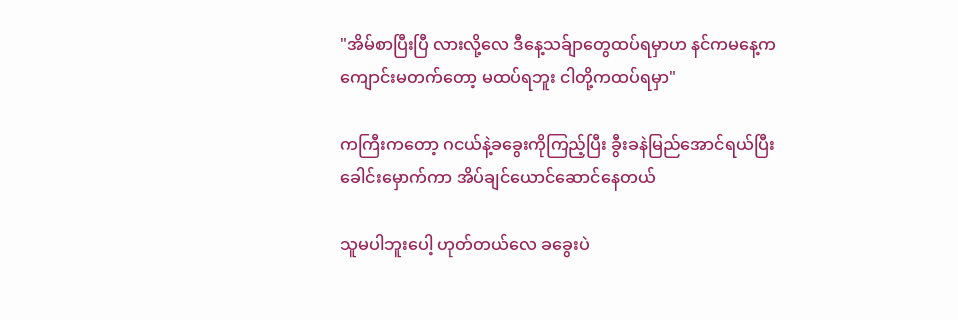"အိမ်စာပြီးပြီ လားလို့လေ ဒီနေ့သခ်ျာတွေထပ်ရမှာဟ နင်ကမနေ့ကကျောင်းမတက်တော့ မထပ်ရဘူး ငါတို့ကထပ်ရမှာ"

ကကြီးကတော့ ဂငယ်နဲ့ခခွေးကိုကြည့်ပြီး ခွီးခနဲမြည်အောင်ရယ်ပြီး ခေါင်းမှောက်ကာ အိပ်ချင်ယောင်ဆောင်နေတယ်

သူမပါဘူးပေါ့ ဟုတ်တယ်လေ ခခွေးပဲ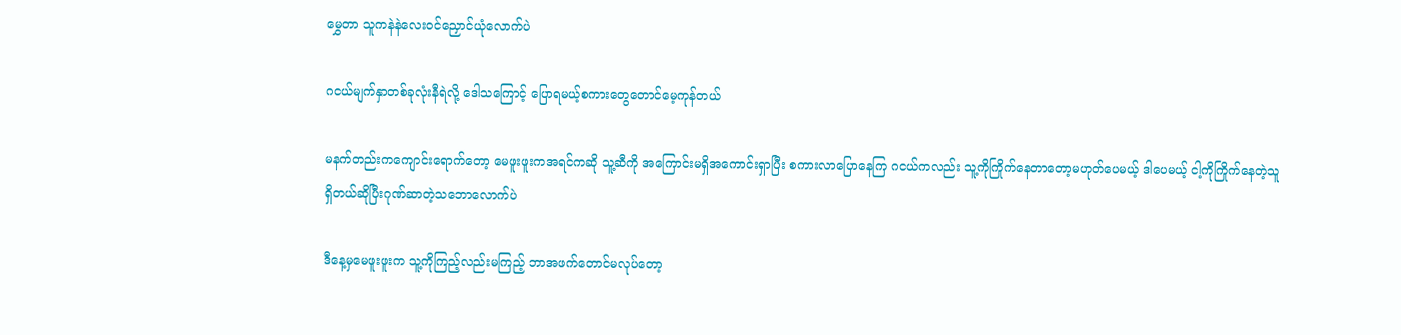မွှေတာ သူကနဲနဲလေးဝင်ညှောင်ယုံလောက်ပဲ

ဂငယ်မျက်နှာတစ်ခုလုံးနီရဲလို့ ဒေါသကြောင့် ပြောရမယ့်စကားတွေတောင်မေ့ကုန်တယ်

မနက်တည်းကကျောင်းရောက်တော့ မေဖူးဖူးကအရင်ကဆို သူ့ဆီကို အကြောင်းမရှိအကောင်းရှာပြီး စကားလာပြောနေကြ ဂငယ်ကလည်း သူ့ကိုကြိုက်နေတာတော့မဟုတ်ပေမယ့် ဒါပေမယ့် ငါ့ကိုကြိုက်နေတဲ့သူရှိတယ်ဆိုပြီးဂုဏ်ဆာတဲ့သဘောလောက်ပဲ

ဒီနေ့မှမေဖူးဖူးက သူ့ကိုကြည့်လည်းမကြည့် ဘာအဖက်တောင်မလုပ်တော့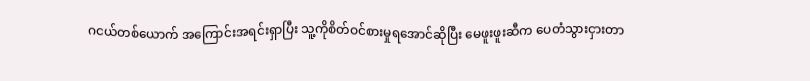ဂငယ်တစ်ယောက် အကြောင်းအရင်းရှာပြီး သူ့ကိုစိတ်ဝင်စားမှုရအောင်ဆိုပြီး မေဖူးဖူးဆီက ပေတံသွားငှားတာ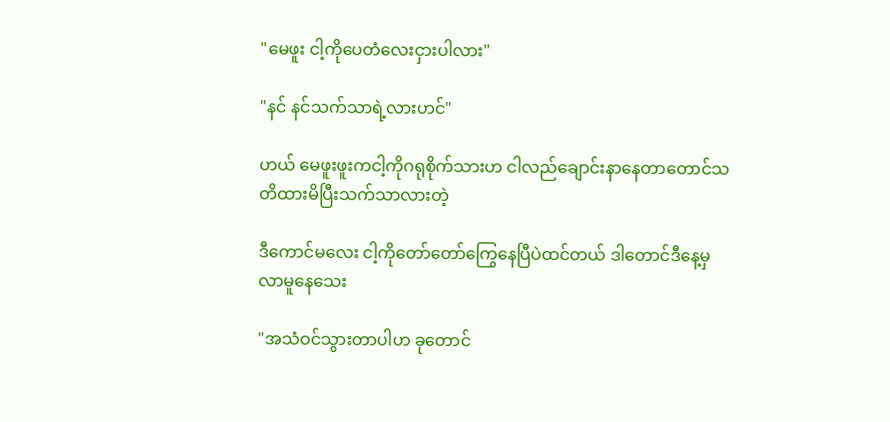"မေဖူး ငါ့ကိုပေတံလေးငှားပါလား"

"နင် နင်သက်သာရဲ့လားဟင်"

ဟယ် မေဖူးဖူးကငါ့ကိုဂရုစိုက်သားဟ ငါလည်ချောင်းနာနေတာတောင်သတိထားမိပြီးသက်သာလားတဲ့

ဒီကောင်မလေး ငါ့ကိုတော်တော်ကြွေနေပြီပဲထင်တယ် ဒါတောင်ဒီနေ့မှလာမူနေသေး

"အသံဝင်သွားတာပါဟ ခုတောင်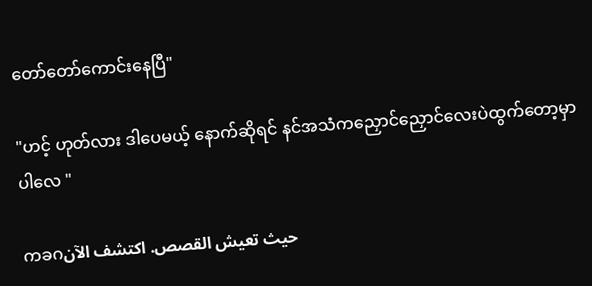တော်တော်ကောင်းနေပြီ"

"ဟင့် ဟုတ်လား ဒါပေမယ့် နောက်ဆိုရင် နင်အသံကညှောင်ညှောင်လေးပဲထွက်တော့မှာပါလေ "

ကခဂحيث تعيش القصص. اكتشف الآن